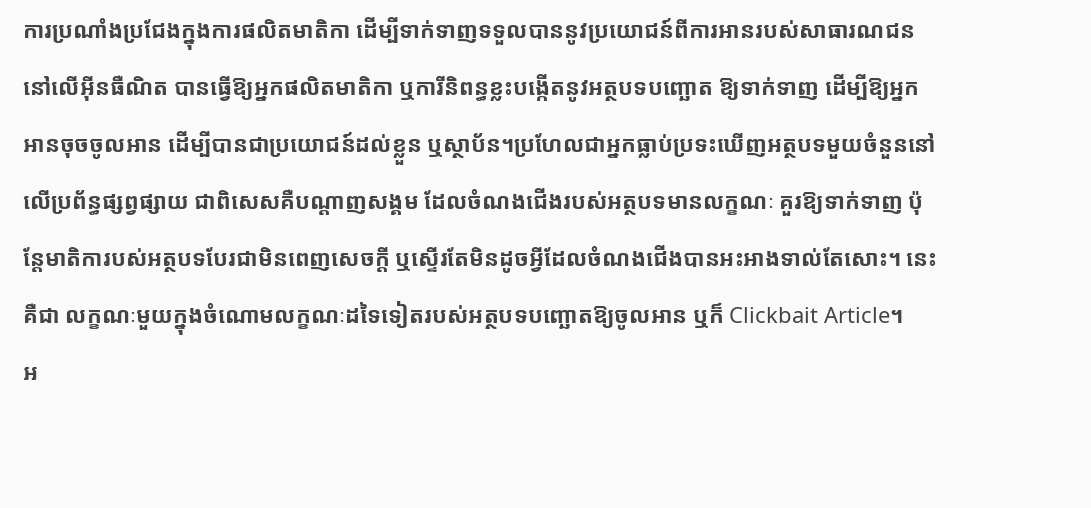ការប្រណាំងប្រជែងក្នុងការផលិតមាតិកា ដើម្បីទាក់ទាញទទួលបាននូវប្រយោជន៍ពីការអានរបស់សាធារណជននៅលើអ៊ីនធឺណិត បានធ្វើឱ្យអ្នកផលិតមាតិកា ឬការីនិពន្ធខ្លះបង្កើតនូវអត្ថបទបញ្ឆោត ឱ្យទាក់ទាញ ដើម្បីឱ្យអ្នកអានចុចចូលអាន ដើម្បីបានជាប្រយោជន៍ដល់ខ្លួន ឬស្ថាប័ន។ប្រហែលជាអ្នកធ្លាប់ប្រទះឃើញអត្ថបទមួយចំនួននៅលើប្រព័ន្ធផ្សព្វផ្សាយ ជាពិសេសគឺបណ្តាញសង្គម ដែលចំណងជើងរបស់អត្ថបទមានលក្ខណៈ គួរឱ្យទាក់ទាញ ប៉ុន្តែមាតិការបស់អត្ថបទបែរជាមិនពេញសេចក្តី ឬស្ទើរតែមិនដូចអ្វីដែលចំណងជើងបានអះអាងទាល់តែសោះ។ នេះគឺជា លក្ខណៈមួយក្នុងចំណោមលក្ខណៈដទៃទៀតរបស់អត្ថបទបញ្ឆោតឱ្យចូលអាន ឬក៏ Clickbait Article។
អ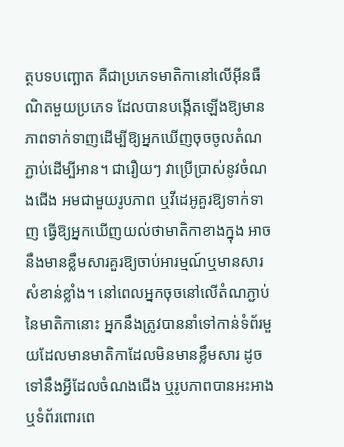ត្ថបទបញ្ឆោត គឺជាប្រភេទមាតិកានៅលើអ៊ីនធឺណិតមួយប្រភេទ ដែលបានបង្កើតឡើងឱ្យមានភាពទាក់ទាញដើម្បីឱ្យអ្នកឃើញចុចចូលតំណភ្ជាប់ដើម្បីអាន។ ជារឿយៗ វាប្រើប្រាស់នូវចំណងជើង អមជាមួយរូបភាព ឬវីដេអូគួរឱ្យទាក់ទាញ ធ្វើឱ្យអ្នកឃើញយល់ថាមាតិកាខាងក្នុង អាចនឹងមានខ្លឹមសារគួរឱ្យចាប់អារម្មណ៍ឬមានសារសំខាន់ខ្លាំង។ នៅពេលអ្នកចុចនៅលើតំណភ្ជាប់នៃមាតិកានោះ អ្នកនឹងត្រូវបាននាំទៅកាន់ទំព័រមួយដែលមានមាតិកាដែលមិនមានខ្លឹមសារ ដូចទៅនឹងអ្វីដែលចំណងជើង ឬរូបភាពបានអះអាង ឬទំព័រពោរពេ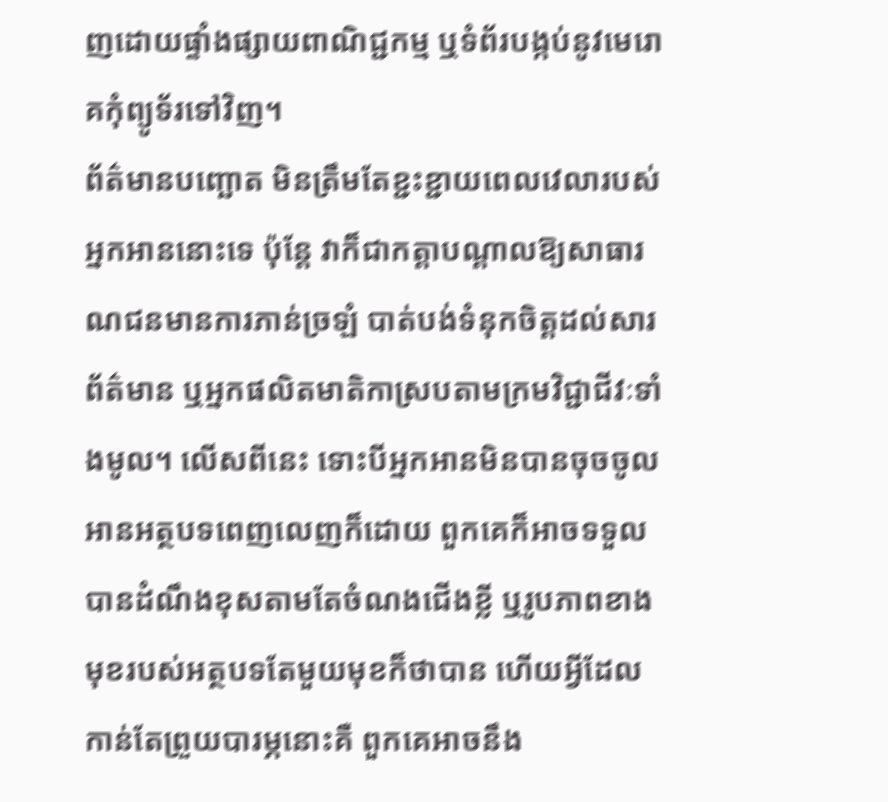ញដោយផ្ទាំងផ្សាយពាណិជ្ជកម្ម ឬទំព័របង្កប់នូវមេរោគកុំព្យូទ័រទៅវិញ។
ព័ត៌មានបញ្ឆោត មិនត្រឹមតែខ្ជះខ្ជាយពេលវេលារបស់អ្នកអាននោះទេ ប៉ុន្តែ វាក៏ជាកត្តាបណ្តាលឱ្យសាធារណជនមានការភាន់ច្រឡំ បាត់បង់ទំនុកចិត្តដល់សារព័ត៌មាន ឬអ្នកផលិតមាតិកាស្របតាមក្រមវិជ្ជាជីវៈទាំងមូល។ លើសពីនេះ ទោះបីអ្នកអានមិនបានចុចចូលអានអត្ថបទពេញលេញក៏ដោយ ពួកគេក៏អាចទទួលបានដំណឹងខុសតាមតែចំណងជើងខ្លី ឬរូបភាពខាងមុខរបស់អត្ថបទតែមួយមុខក៏ថាបាន ហើយអ្វីដែលកាន់តែព្រួយបារម្ភនោះគឺ ពួកគេអាចនឹង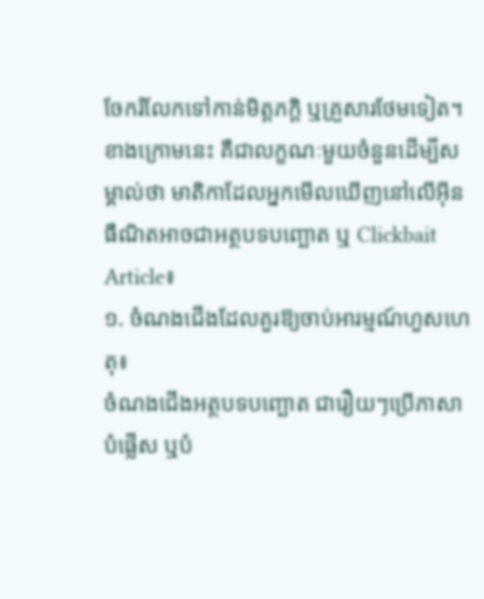ចែករំលែកទៅកាន់មិត្តភក្តិ ឬគ្រួសារថែមទៀត។
ខាងក្រោមនេះ គឺជាលក្ខណៈមួយចំនួនដើម្បីសម្គាល់ថា មាតិកាដែលអ្នកមើលឃើញនៅលើអ៊ីនធឺណិតអាចជាអត្ថបទបញ្ឆោត ឬ Clickbait Article៖
១. ចំណងជើងដែលគួរឱ្យចាប់អារម្មណ៍ហួសហេតុ៖
ចំណងជើងអត្ថបទបញ្ឆោត ជារឿយៗប្រើភាសាបំផ្លើស ឬបំ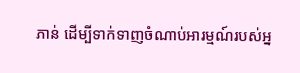ភាន់ ដើម្បីទាក់ទាញចំណាប់អារម្មណ៍របស់អ្ន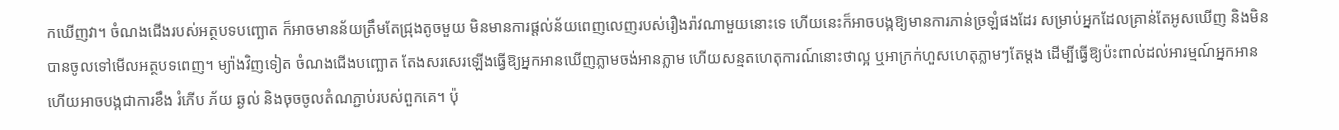កឃើញវា។ ចំណងជើងរបស់អត្ថបទបញ្ឆោត ក៏អាចមានន័យត្រឹមតែជ្រុងតូចមួយ មិនមានការផ្តល់ន័យពេញលេញរបស់រឿងរ៉ាវណាមួយនោះទេ ហើយនេះក៏អាចបង្កឱ្យមានការភាន់ច្រឡំផងដែរ សម្រាប់អ្នកដែលគ្រាន់តែអូសឃើញ និងមិនបានចូលទៅមើលអត្ថបទពេញ។ ម្យ៉ាងវិញទៀត ចំណងជើងបញ្ឆោត តែងសរសេរឡើងធ្វើឱ្យអ្នកអានឃើញភ្លាមចង់អានភ្លាម ហើយសន្មតហេតុការណ៍នោះថាល្អ ឬអាក្រក់ហួសហេតុភ្លាមៗតែម្តង ដើម្បីធ្វើឱ្យប៉ះពាល់ដល់អារម្មណ៍អ្នកអាន ហើយអាចបង្កជាការខឹង រំភើប ភ័យ ឆ្ងល់ និងចុចចូលតំណភ្ជាប់របស់ពួកគេ។ ប៉ុ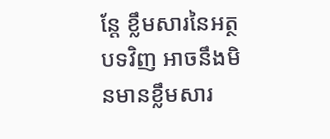ន្តែ ខ្លឹមសារនៃអត្ថបទវិញ អាចនឹងមិនមានខ្លឹមសារ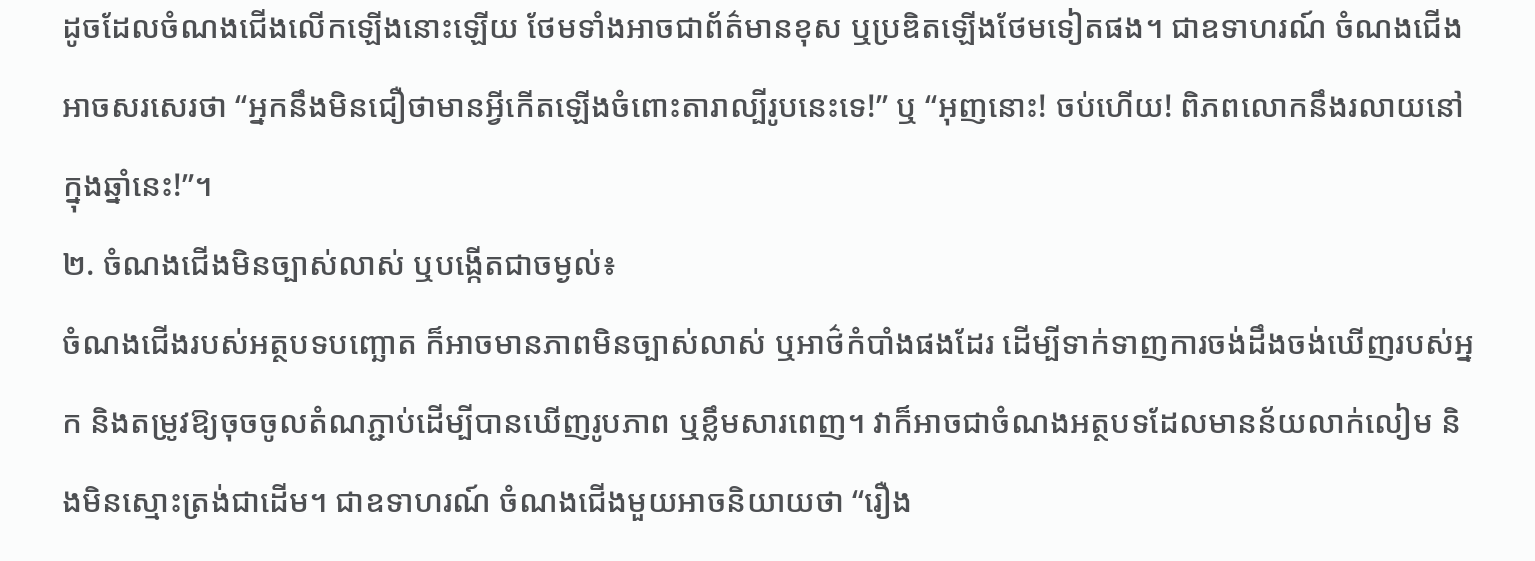ដូចដែលចំណងជើងលើកឡើងនោះឡើយ ថែមទាំងអាចជាព័ត៌មានខុស ឬប្រឌិតឡើងថែមទៀតផង។ ជាឧទាហរណ៍ ចំណងជើងអាចសរសេរថា “អ្នកនឹងមិនជឿថាមានអ្វីកើតឡើងចំពោះតារាល្បីរូបនេះទេ!” ឬ “អុញនោះ! ចប់ហើយ! ពិភពលោកនឹងរលាយនៅក្នុងឆ្នាំនេះ!”។
២. ចំណងជើងមិនច្បាស់លាស់ ឬបង្កើតជាចម្ងល់៖
ចំណងជើងរបស់អត្ថបទបញ្ឆោត ក៏អាចមានភាពមិនច្បាស់លាស់ ឬអាថ៌កំបាំងផងដែរ ដើម្បីទាក់ទាញការចង់ដឹងចង់ឃើញរបស់អ្នក និងតម្រូវឱ្យចុចចូលតំណភ្ជាប់ដើម្បីបានឃើញរូបភាព ឬខ្លឹមសារពេញ។ វាក៏អាចជាចំណងអត្ថបទដែលមានន័យលាក់លៀម និងមិនស្មោះត្រង់ជាដើម។ ជាឧទាហរណ៍ ចំណងជើងមួយអាចនិយាយថា “រឿង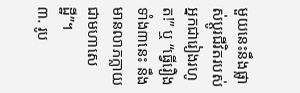មួយនេះនឹងផ្លាស់ប្តូរជីវិតរបស់អ្នកជារៀងរហូត!” ឬ “ធ្វើរឿងទាំង៣នេះ នឹងមានលាភក្លាយជាមហាសេដ្ឋី”។
៣. រូប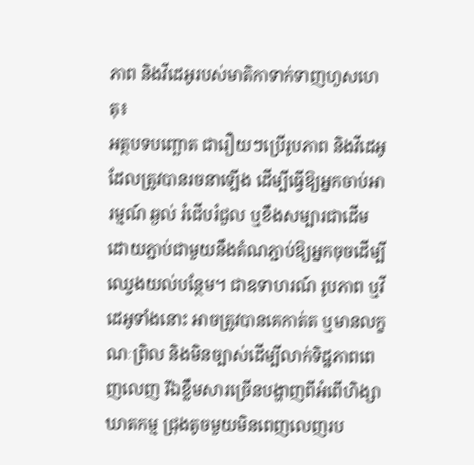ភាព និងវីដេអូរបស់មាតិកាទាក់ទាញហួសហេតុ៖
អត្ថបទបញ្ឆោត ជារឿយៗប្រើរូបភាព និងវីដេអូដែលត្រូវបានរចនាឡើង ដើម្បីធ្វើឱ្យអ្នកចាប់អារម្មណ៍ ឆ្ងល់ រំជើបរំជួល ឬខឹងសម្បារជាដើម ដោយភ្ជាប់ជាមួយនឹងតំណភ្ជាប់ឱ្យអ្នកចុចដើម្បីឈ្វេងយល់បន្ថែម។ ជាឧទាហរណ៍ រូបភាព ឬវីដេអូទាំងនោះ អាចត្រូវបានគេកាត់ត ឬមានលក្ខណៈព្រិល និងមិនច្បាស់ដើម្បីលាក់ទិដ្ឋភាពពេញលេញ រីឯខ្លឹមសារច្រើនបង្ហាញពីអំពើហិង្សា ឃាតកម្ម ជ្រុងតូចមួយមិនពេញលេញរប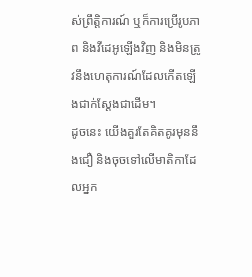ស់ព្រឹត្តិការណ៍ ឬក៏ការប្រើរូបភាព និងវីដេអូឡើងវិញ និងមិនត្រូវនឹងហេតុការណ៍ដែលកើតឡើងជាក់ស្តែងជាដើម។
ដូចនេះ យើងគួរតែគិតគូរមុននឹងជឿ និងចុចទៅលើមាតិកាដែលអ្នក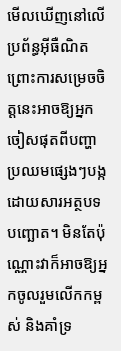មើលឃើញនៅលើប្រព័ន្ធអ៊ីធឺណិត ព្រោះការសម្រេចចិត្តនេះអាចឱ្យអ្នកចៀសផុតពីបញ្ហាប្រឈមផ្សេងៗបង្កដោយសារអត្ថបទបញ្ឆោត។ មិនតែប៉ុណ្ណោះវាក៏អាចឱ្យអ្នកចូលរួមលើកកម្ពស់ និងគាំទ្រ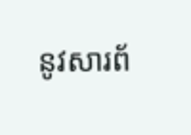នូវសារព័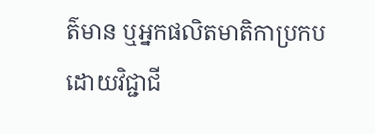ត៌មាន ឬអ្នកផលិតមាតិកាប្រកបដោយវិជ្ជាជី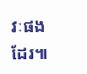វៈផងដែរ៕